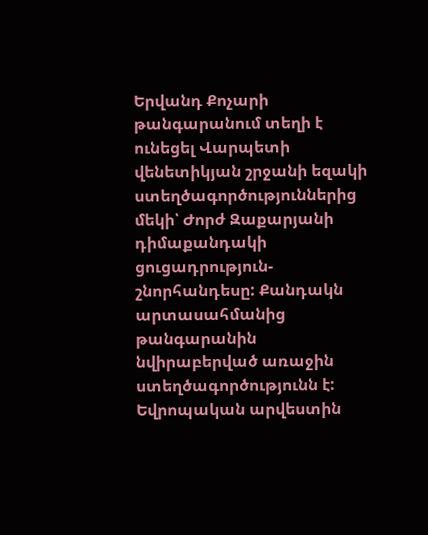Երվանդ Քոչարի թանգարանում տեղի է ունեցել Վարպետի վենետիկյան շրջանի եզակի ստեղծագործություններից մեկի՝ Ժորժ Զաքարյանի դիմաքանդակի ցուցադրություն-շնորհանդեսը: Քանդակն արտասահմանից թանգարանին նվիրաբերված առաջին ստեղծագործությունն է:
Եվրոպական արվեստին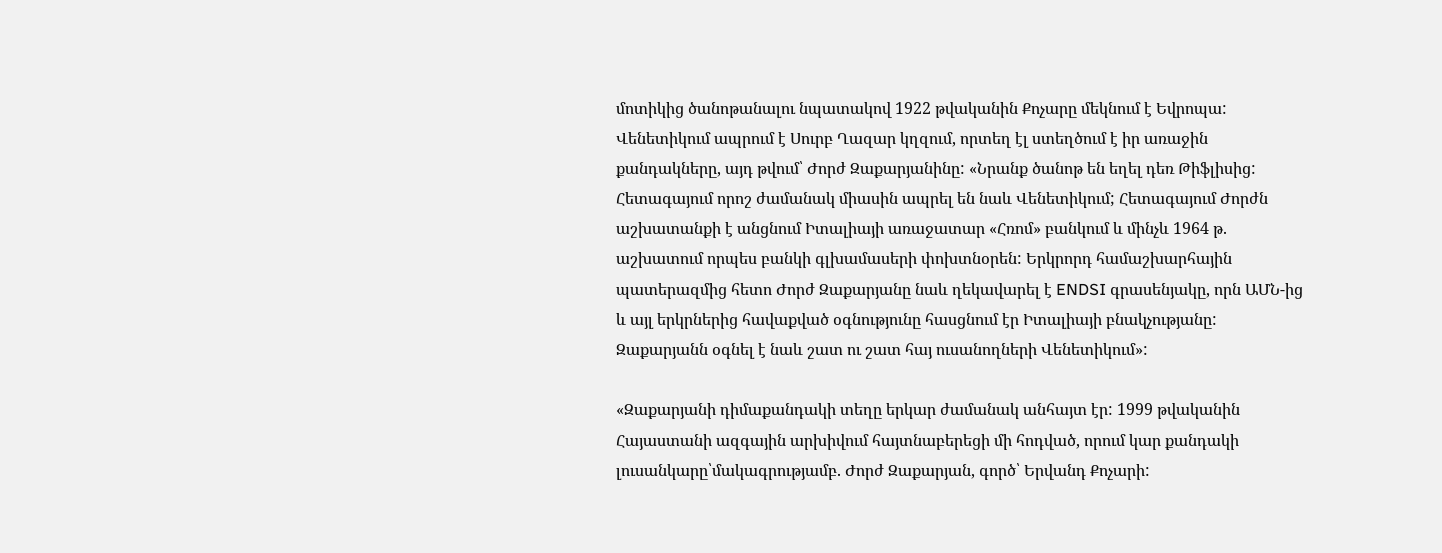մոտիկից ծանոթանալու նպատակով 1922 թվականին Քոչարը մեկնում է Եվրոպա: Վենետիկում ապրում է Սուրբ Ղազար կղզում, որտեղ էլ ստեղծում է իր առաջին քանդակները, այդ թվում՝ Ժորժ Զաքարյանինը: «Նրանք ծանոթ են եղել դեռ Թիֆլիսից: Հետագայում որոշ ժամանակ միասին ապրել են նաև Վենետիկում; Հետագայում Ժորժն աշխատանքի է անցնում Իտալիայի առաջատար «Հռոմ» բանկում և մինչև 1964 թ. աշխատում որպես բանկի գլխամասերի փոխտնօրեն: Երկրորդ համաշխարհային պատերազմից հետո Ժորժ Զաքարյանը նաև ղեկավարել է ENDSI գրասենյակը, որն ԱՄՆ-ից և այլ երկրներից հավաքված օգնությունը հասցնում էր Իտալիայի բնակչությանը: Զաքարյանն օգնել է նաև շատ ու շատ հայ ուսանողների Վենետիկում»:

«Զաքարյանի դիմաքանդակի տեղը երկար ժամանակ անհայտ էր: 1999 թվականին Հայաստանի ազգային արխիվում հայտնաբերեցի մի հոդված, որում կար քանդակի լուսանկարը՝մակագրությամբ. Ժորժ Զաքարյան, գործ՝ Երվանդ Քոչարի: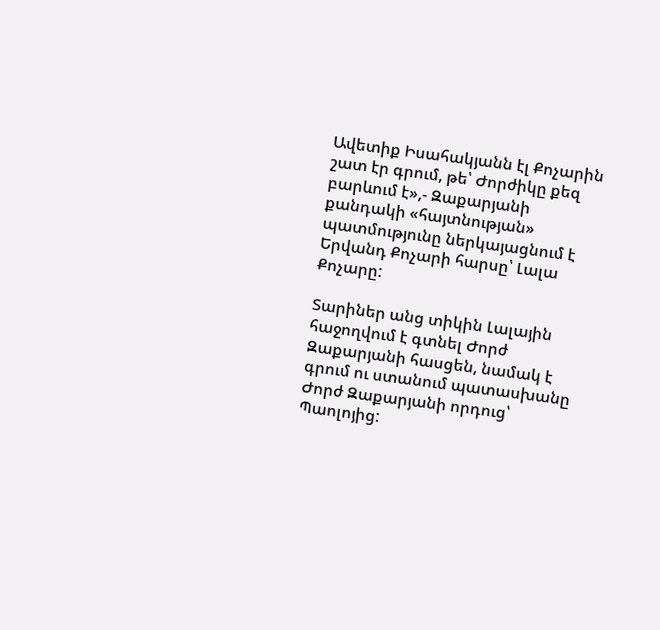Ավետիք Իսահակյանն էլ Քոչարին շատ էր գրում, թե՝ Ժորժիկը քեզ բարևում է»,- Զաքարյանի քանդակի «հայտնության» պատմությունը ներկայացնում է Երվանդ Քոչարի հարսը՝ Լալա Քոչարը:

Տարիներ անց տիկին Լալային հաջողվում է գտնել Ժորժ Զաքարյանի հասցեն, նամակ է գրում ու ստանում պատասխանը Ժորժ Զաքարյանի որդուց՝ Պաոլոյից: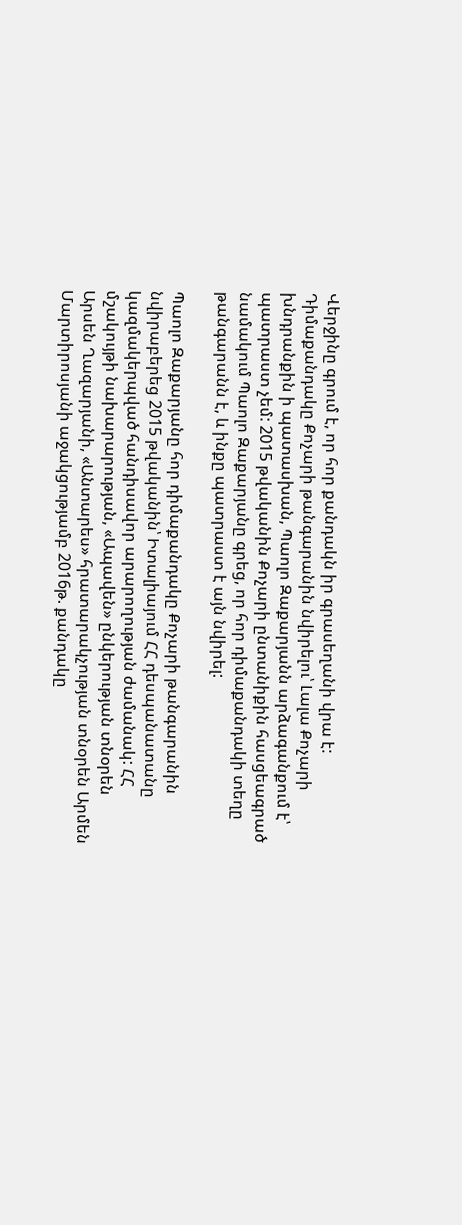Վերջինը գրում է, որ հոր քանդակն իր գրասեղանի վրա է: Դիմաքանդակը Քոչարի թանգարանին նվիրելու՝ Լալա Քոչարի խնդրանքին ի պատասխան, Պաոլո Զաքարյանն արձագանքում է՝ պատրաստ չեմ: 2015 թվականին Քոչարի ընտանիքին հասցեագրած նամակում Պաոլո Զաքարյանը գրեց, որ հոր դիմաքանդակի տեղը թանգարանն է, և ինքը պատրաստ է այն նվիրել:

Պաոլո Զաքարյանը հոր դիմաքանդակը Քոչարի թանգարանին նվիրաբերեց 2015 թվականին՝ Իտալիայում ՀՀ դեսպանատանը կազմակերպված հանդիսավոր արարողության ժամանակ: ՀՀ մշակույթի նախարարության, «Ապավեն» ընկերության տնօրեն Արսեն Ղազարյանի, «Անտարես» հրատարակչության տնօրեն Արմեն Մարտիրոսյանի աջակցությամբ 2016թ. քանդակը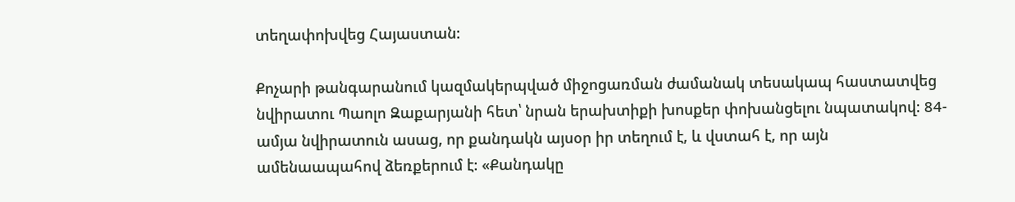տեղափոխվեց Հայաստան:

Քոչարի թանգարանում կազմակերպված միջոցառման ժամանակ տեսակապ հաստատվեց նվիրատու Պաոլո Զաքարյանի հետ՝ նրան երախտիքի խոսքեր փոխանցելու նպատակով: 84-ամյա նվիրատուն ասաց, որ քանդակն այսօր իր տեղում է, և վստահ է, որ այն ամենաապահով ձեռքերում է: «Քանդակը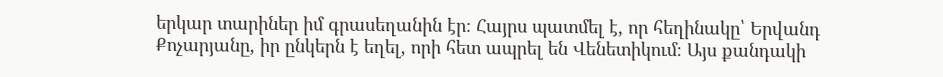երկար տարիներ իմ գրասեղանին էր։ Հայրս պատմել է, որ հեղինակը՝ Երվանդ Քոչարյանը, իր ընկերն է եղել, որի հետ ապրել են Վենետիկում։ Այս քանդակի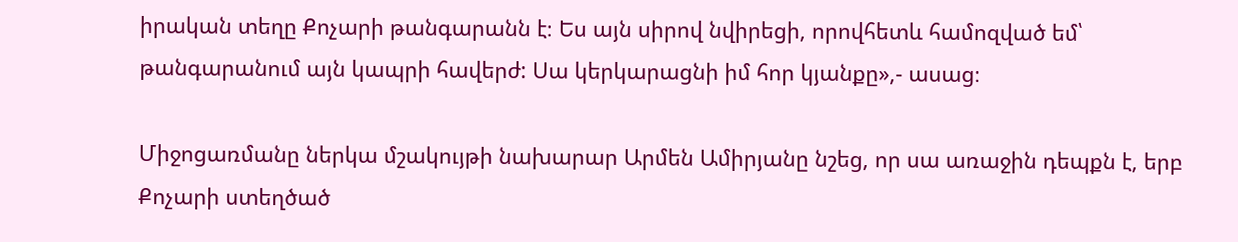իրական տեղը Քոչարի թանգարանն է։ Ես այն սիրով նվիրեցի, որովհետև համոզված եմ՝ թանգարանում այն կապրի հավերժ: Սա կերկարացնի իմ հոր կյանքը»,- ասաց։

Միջոցառմանը ներկա մշակույթի նախարար Արմեն Ամիրյանը նշեց, որ սա առաջին դեպքն է, երբ Քոչարի ստեղծած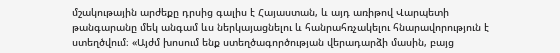մշակութային արժեքը դրսից գալիս է Հայաստան, և այդ առիթով Վարպետի թանգարանը մեկ անգամ ևս ներկայացնելու և հանրահռչակելու հնարավորություն է ստեղծվում։ «Այժմ խոսում ենք ստեղծագործության վերադարձի մասին, բայց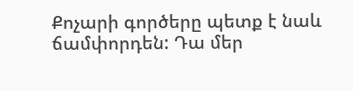Քոչարի գործերը պետք է նաև ճամփորդեն: Դա մեր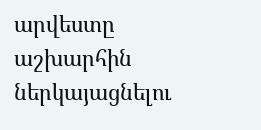արվեստը աշխարհին ներկայացնելու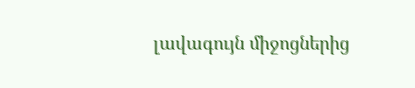լավագույն միջոցներից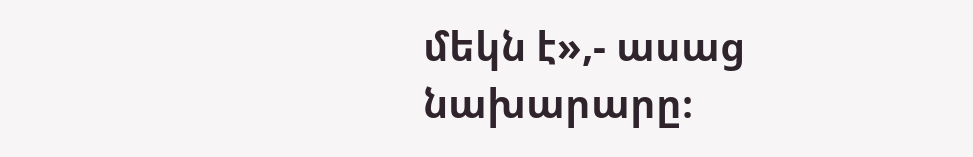մեկն է»,- ասաց նախարարը։